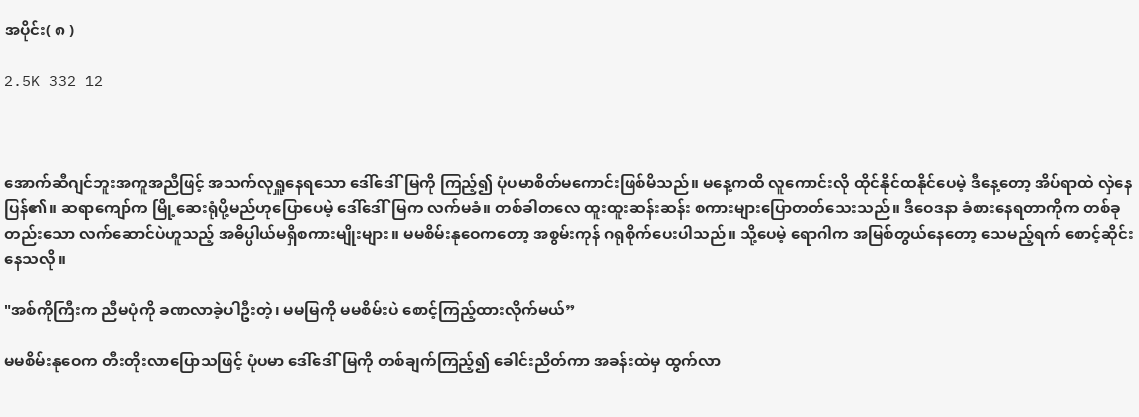အပိုင်း( ၈ )

2.5K 332 12



အောက်ဆီဂျင်ဘူးအကူအညီဖြင့် အသက်လုရှူနေရသော ဒေါ်ဒေါ်မြကို ကြည့်၍ ပုံပမာစိတ်မကောင်းဖြစ်မိသည်။ မနေ့ကထိ လူကောင်းလို ထိုင်နိုင်ထနိုင်ပေမဲ့ ဒီနေ့တော့ အိပ်ရာထဲ လှဲနေပြန်၏။ ဆရာကျော်က မြို့ဆေးရုံပို့မည်ဟုပြောပေမဲ့ ဒေါ်ဒေါ်မြက လက်မခံ။ တစ်ခါတလေ ထူးထူးဆန်းဆန်း စကားများပြောတတ်သေးသည်။ ဒီဝေဒနာ ခံစားနေရတာကိုက တစ်ခုတည်းသော လက်ဆောင်ပဲဟူသည့် အဓိပ္ပါယ်မရှိစကားမျိုးများ။ မမစိမ်းနုဝေကတော့ အစွမ်းကုန် ဂရုစိုက်ပေးပါသည်။ သို့ပေမဲ့ ရောဂါက အမြစ်တွယ်နေတော့ သေမည့်ရက် စောင့်ဆိုင်းနေသလို။

"အစ်ကိုကြီးက ညီမပုံကို ခဏလာခဲ့ပါဦးတဲ့၊ မမမြကို မမစိမ်းပဲ စောင့်ကြည့်ထားလိုက်မယ်”

မမစိမ်းနုဝေက တီးတိုးလာပြောသဖြင့် ပုံပမာ ဒေါ်ဒေါ်မြကို တစ်ချက်ကြည့်၍ ခေါင်းညိတ်ကာ အခန်းထဲမှ ထွက်လာ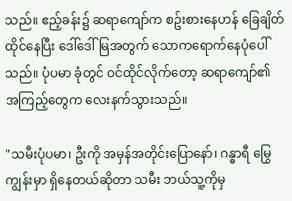သည်။ ဧည့်ခန်း၌ ဆရာကျော်က စဥ်းစားနေဟန် ခြေချိတ်ထိုင်နေပြီး ဒေါ်ဒေါ်မြအတွက် သောကရောက်နေပုံပေါ်သည်။ ပုံပမာ ခုံတွင် ဝင်ထိုင်လိုက်တော့ ဆရာကျော်၏ အကြည့်တွေက လေးနက်သွားသည်။

"သမီးပုံပမာ၊ ဦးကို အမှန်အတိုင်းပြောနော်၊ ဂန္ဓာရီ မြွေကျွန်းမှာ ရှိနေတယ်ဆိုတာ သမီး ဘယ်သူ့ကိုမှ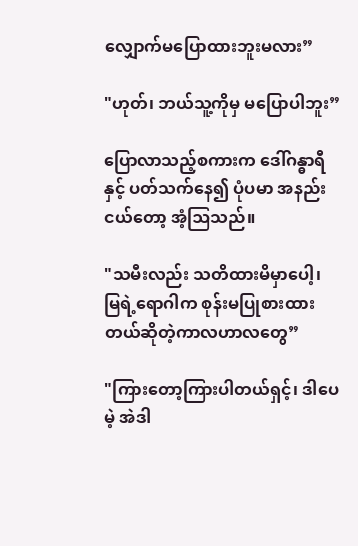လျှောက်မပြောထားဘူးမလား”

"ဟုတ်၊ ဘယ်သူ့ကိုမှ မပြောပါဘူး”

ပြောလာသည့်စကားက ဒေါ်ဂန္ဓာရီနှင့် ပတ်သက်နေ၍ ပုံပမာ အနည်းငယ်တော့ အံ့ဩသည်။

"သမီးလည်း သတိထားမိမှာပေါ့၊ မြရဲ့ရောဂါက စုန်းမပြုစားထားတယ်ဆိုတဲ့ကာလဟာလတွေ”

"ကြားတော့ကြားပါတယ်ရှင့်၊ ဒါပေမဲ့ အဲဒါ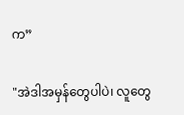က”

"အဲဒါအမှန်တွေပါပဲ၊ လူတွေ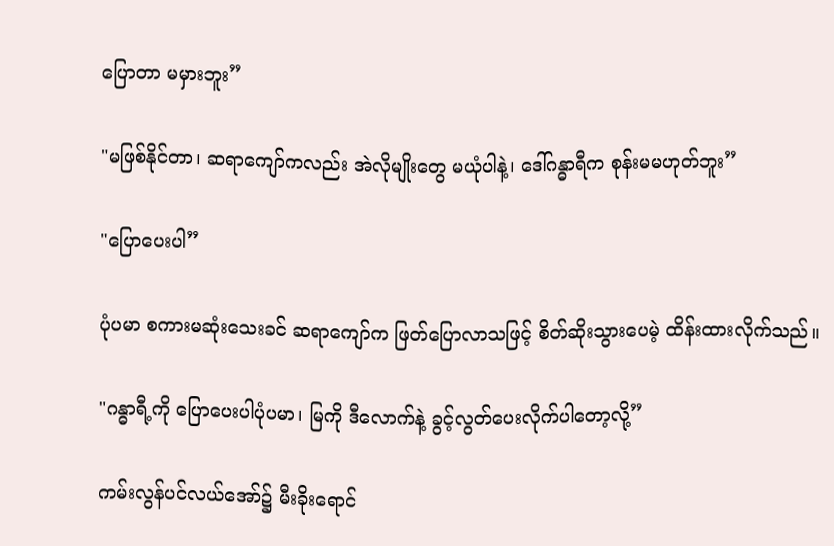ပြောတာ မမှားဘူး”

"မဖြစ်နိုင်တာ၊ ဆရာကျော်ကလည်း အဲလိုမျိုးတွေ မယုံပါနဲ့၊ ဒေါ်ဂန္ဓာရီက စုန်းမမဟုတ်ဘူး”

"ပြောပေးပါ”

ပုံပမာ စကားမဆုံးသေးခင် ဆရာကျော်က ဖြတ်ပြောလာသဖြင့် စိတ်ဆိုးသွားပေမဲ့ ထိန်းထားလိုက်သည်။

"ဂန္ဓာရီ့ကို ပြောပေးပါပုံပမာ၊ မြကို ဒီလောက်နဲ့ ခွင့်လွတ်ပေးလိုက်ပါတော့လို့”

ကမ်းလွန်ပင်လယ်အော်၌ မီးခိုးရောင်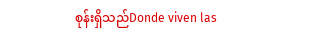စုန်းရှိသည်Donde viven las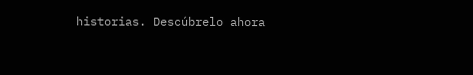historias. Descúbrelo ahora